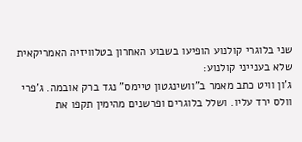שני בלוגרי קולנוע הופיעו בשבוע האחרון בטלוויזיה האמריקאית שלא בענייני קולנוע:
ג'ון וויט כתב מאמר ב"וושינגטון טיימס" נגד ברק אובמה. ג'פרי וולס ירד עליו. ושלל בלוגרים ופרשנים מהימין תקפו את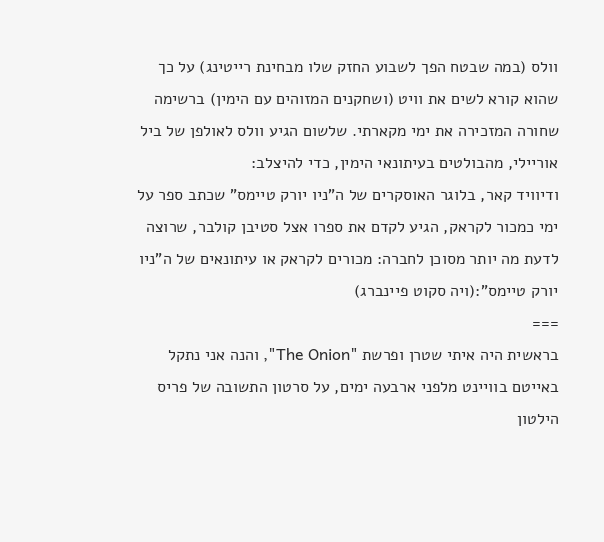וולס (במה שבטח הפך לשבוע החזק שלו מבחינת רייטינג) על כך שהוא קורא לשים את וויט (ושחקנים המזוהים עם הימין) ברשימה שחורה המזכירה את ימי מקארתי. שלשום הגיע וולס לאולפן של ביל אוריילי, מהבולטים בעיתונאי הימין, כדי להיצלב:
ודיוויד קאר, בלוגר האוסקרים של ה"ניו יורק טיימס" שכתב ספר על ימי כמכור לקראק, הגיע לקדם את ספרו אצל סטיבן קולבר, שרוצה לדעת מה יותר מסוכן לחברה: מכורים לקראק או עיתונאים של ה"ניו יורק טיימס":(ויה סקוט פיינברג)
===
בראשית היה איתי שטרן ופרשת "The Onion", והנה אני נתקל באייטם בוויינט מלפני ארבעה ימים, על סרטון התשובה של פריס הילטון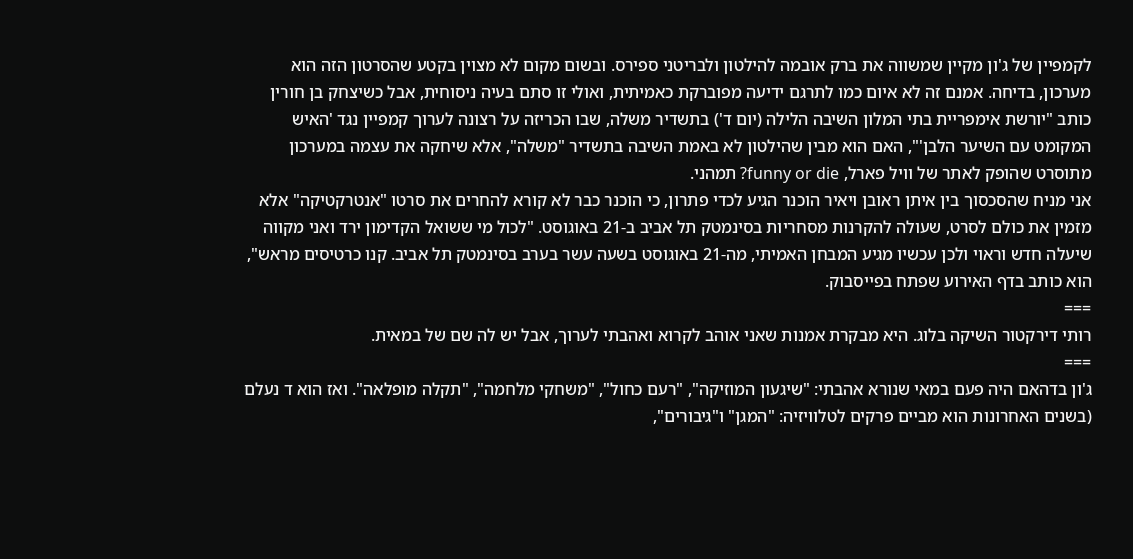לקמפיין של ג'ון מקיין שמשווה את ברק אובמה להילטון ולבריטני ספירס. ובשום מקום לא מצוין בקטע שהסרטון הזה הוא מערכון, בדיחה. אמנם זה לא איום כמו לתרגם ידיעה מפוברקת כאמיתית, ואולי זו סתם בעיה ניסוחית, אבל כשיצחק בן חורין כותב "יורשת אימפריית בתי המלון השיבה הלילה (יום ד') בתשדיר משלה, שבו הכריזה על רצונה לערוך קמפיין נגד 'האיש המקומט עם השיער הלבן'", האם הוא מבין שהילטון לא באמת השיבה בתשדיר "משלה", אלא שיחקה את עצמה במערכון מתוסרט שהופק לאתר של וויל פארל, funny or die? תמהני.
אני מניח שהסכסוך בין איתן ראובן ויאיר הוכנר הגיע לכדי פתרון, כי הוכנר כבר לא קורא להחרים את סרטו "אנטרקטיקה" אלא מזמין את כולם לסרט, שעולה להקרנות מסחריות בסינמטק תל אביב ב-21 באוגוסט. "לכול מי ששואל הקדימון ירד ואני מקווה שיעלה חדש וראוי ולכן עכשיו מגיע המבחן האמיתי, מה-21 באוגוסט בשעה עשר בערב בסינמטק תל אביב. קנו כרטיסים מראש", הוא כותב בדף האירוע שפתח בפייסבוק.
===
רותי דירקטור השיקה בלוג. היא מבקרת אמנות שאני אוהב לקרוא ואהבתי לערוך, אבל יש לה שם של במאית.
===
ג'ון בדהאם היה פעם במאי שנורא אהבתי: "שיגעון המוזיקה", "רעם כחול", "משחקי מלחמה", "תקלה מופלאה". ואז הוא ד נעלם (בשנים האחרונות הוא מביים פרקים לטלוויזיה: "המגן" ו"גיבורים",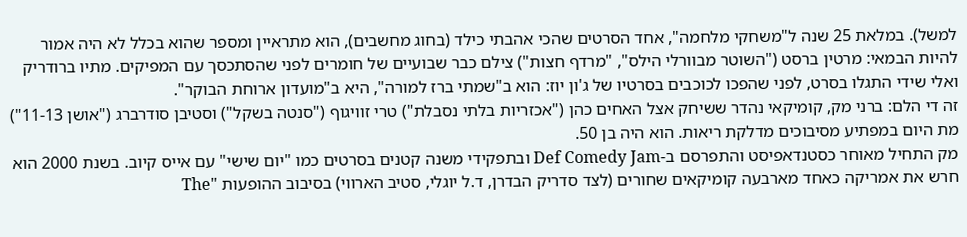למשל). במלאת 25 שנה ל"משחקי מלחמה", אחד הסרטים שהכי אהבתי כילד (בחוג מחשבים), הוא מתראיין ומספר שהוא בכלל לא היה אמור להיות הבמאי: מרטין ברסט ("השוטר מבוורלי הילס", "מרדף חצות") צילם כבר שבועיים של חומרים לפני שהסתכסך עם המפיקים. מתיו ברודריק ואלי שידי התגלו בסרט, לפני שהפכו לכוכבים בסרטיו של ג'ון יוז: הוא ב"שמתי ברז למורה", היא ב"מועדון ארוחת הבוקר".
זה די הלם: ברני מק, קומיקאי נהדר ששיחק אצל האחים כהן ("אכזריות בלתי נסבלת") טרי זוויגוף ("סנטה בשקל") וסטיבן סודרברג ("אושן 11-13") מת היום במפתיע מסיבוכים מדלקת ריאות. הוא היה בן 50.
מק התחיל מאוחר כסטנדאפיסט והתפרסם ב-Def Comedy Jam ובתפקידי משנה קטנים בסרטים כמו "יום שישי" עם אייס קיוב. בשנת 2000 הוא חרש את אמריקה כאחד מארבעה קומיקאים שחורים (לצד סדריק הבדרן, ד.ל יוגלי, סטיב הארווי) בסיבוב ההופעות "The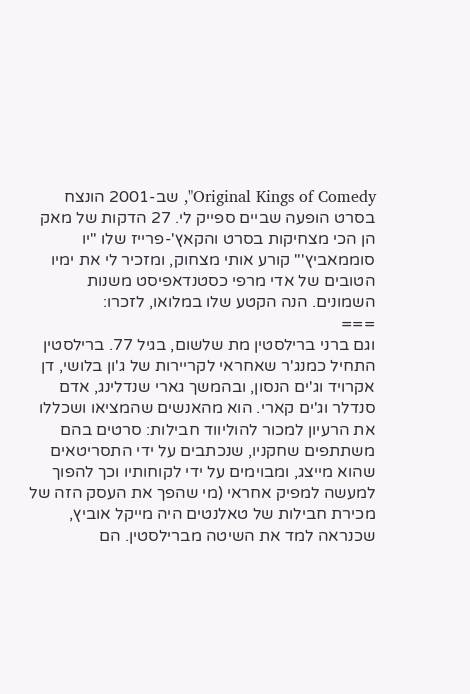Original Kings of Comedy", שב-2001 הונצח בסרט הופעה שביים ספייק לי. 27 הדקות של מאק הן הכי מצחיקות בסרט והקאץ'-פרייז שלו "יו סוממאביץ'" קורע אותי מצחוק, ומזכיר לי את ימיו הטובים של אדי מרפי כסטנדאפיסט משנות השמונים. הנה הקטע שלו במלואו, לזכרו:
===
וגם ברני ברילסטין מת שלשום, בגיל 77. ברילסטין התחיל כמנג'ר שאחראי לקריירות של ג'ון בלושי, דן אקרויד וג'ים הנסון, ובהמשך גארי שנדלינג, אדם סנדלר וג'ים קארי. הוא מהאנשים שהמציאו ושכללו את הרעיון למכור להוליווד חבילות: סרטים בהם משתתפים שחקניו, שנכתבים על ידי התסריטאים שהוא מייצג, ומבוימים על ידי לקוחותיו וכך להפוך למעשה למפיק אחראי (מי שהפך את העסק הזה של מכירת חבילות של טאלנטים היה מייקל אוביץ, שכנראה למד את השיטה מברילסטין. הם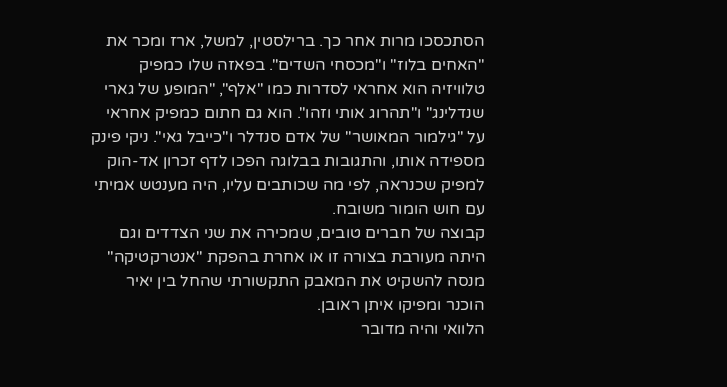הסתכסכו מרות אחר כך. ברילסטין, למשל, ארז ומכר את "האחים בלוז" ו"מכסחי השדים". בפאזה שלו כמפיק טלוויזיה הוא אחראי לסדרות כמו "אלף", "המופע של גארי שנדלינג" ו"תהרוג אותי וזהו". הוא גם חתום כמפיק אחראי על "גילמור המאושר" של אדם סנדלר ו"כייבל גאי". ניקי פינק מספידה אותו, והתגובות בבלוגה הפכו לדף זכרון אד-הוק למפיק שכנראה, לפי מה שכותבים עליו, היה מענטש אמיתי עם חוש הומור משובח.
קבוצה של חברים טובים, שמכירה את שני הצדדים וגם היתה מעורבת בצורה זו או אחרת בהפקת "אנטרקטיקה" מנסה להשקיט את המאבק התקשורתי שהחל בין יאיר הוכנר ומפיקו איתן ראובן.
הלוואי והיה מדובר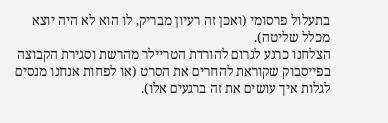בתעלול פרסומי (ואכן זה רעיון מבריק, לו הוא לא היה יוצא מכלל שליטה).
הצלחנו כרגע לגרום להורדת הטריילר מהרשת וסגירת הקבוצה בפייסבוק שקוראת להחרים את הסרט (או לפחות אנחנו מנסים לגלות איך עושים את זה ברגעים אלו).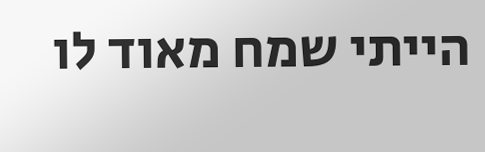הייתי שמח מאוד לו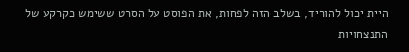היית יכול להוריד, בשלב הזה לפחות, את הפוסט על הסרט ששימש כקרקע של התנצחויות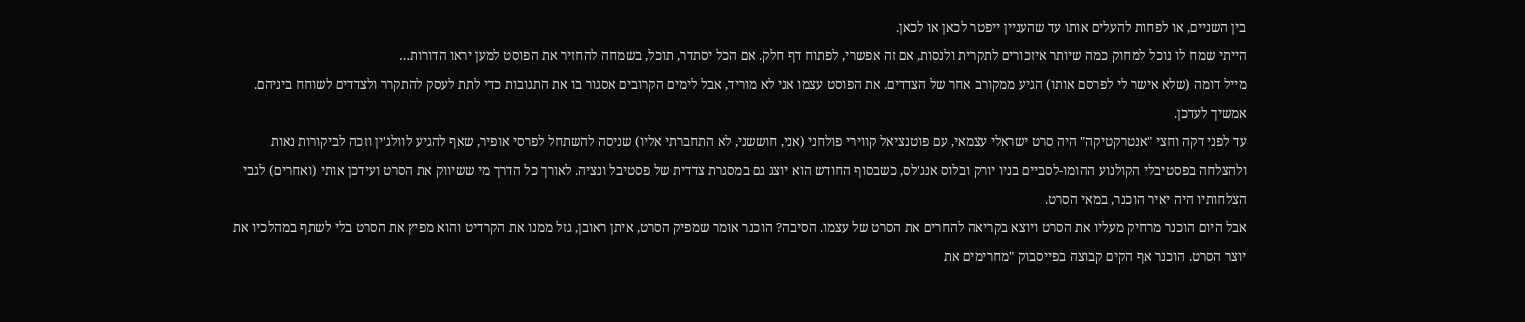בין השניים, או לפחות להעלים אותו עד שהעניין ייפטר לכאן או לכאן.
הייתי שמח לו נוכל למחוק כמה שיותר איזכורים לתקרית ולנסות, אם זה אפשרי, לפתוח דף חלק. אם הכל יסתדר, תוכל, בשמחה להחזיר את הפוסט למען יראו הדורות…
מייל דומה (שלא אישר לי לפרסם אותו) הגיע ממקורב אחר של הצדדים. את הפוסט עצמו אני לא מוריד, אבל לימים הקרובים אסגור בו את התגובות כדי לתת לעסק להתקרר ולצדדים לשוחח ביניהם. אמשיך לעדכן.
עד לפני דקה וחצי "אנטרקטיקה" היה סרט ישראלי עצמאי, עם פוטנציאל קווירי פולחני (אני, חוששני, לא התחברתי אליו) שניסה להשתחל לפרסי אופיר, שאף להגיע לוולג'ין וזכה לביקורות נאות ולהצלחה בפסטיבלי הקולנוע ההומו-לסביים בניו יורק ובלוס אנג'לס, כשבסוף החודש הוא יוצג גם במסגרת צדדית של פסטיבל ונציה. לאורך כל הדרך מי ששיווק את הסרט ועידכן אותי (ואחרים) לגבי הצלחותיו היה יאיר הוכנר, במאי הסרט.
אבל היום הוכנר מרחיק מעליו את הסרט ויוצא בקריאה להחרים את הסרט של עצמו. הסיבה? הוכנר אומר שמפיק הסרט, איתן ראובן, גזל ממנו את הקרדיט והוא מפיץ את הסרט בלי לשתף במהלכיו את יוצר הסרט. הוכנר אף הקים קבוצה בפייסבוק "מחרימים את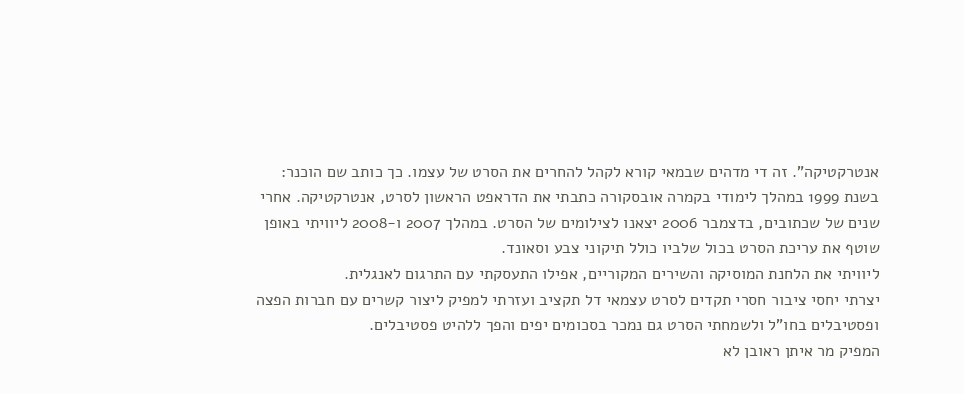אנטרקטיקה". זה די מדהים שבמאי קורא לקהל להחרים את הסרט של עצמו. כך כותב שם הוכנר:
בשנת 1999 במהלך לימודי בקמרה אובסקורה כתבתי את הדראפט הראשון לסרט, אנטרקטיקה. אחרי שנים של שכתובים, בדצמבר 2006 יצאנו לצילומים של הסרט. במהלך 2007 ו-2008 ליוויתי באופן שוטף את עריכת הסרט בכול שלביו כולל תיקוני צבע וסאונד.
ליוויתי את הלחנת המוסיקה והשירים המקוריים, אפילו התעסקתי עם התרגום לאנגלית.
יצרתי יחסי ציבור חסרי תקדים לסרט עצמאי דל תקציב ועזרתי למפיק ליצור קשרים עם חברות הפצה ופסטיבלים בחו"ל ולשמחתי הסרט גם נמכר בסכומים יפים והפך ללהיט פסטיבלים.
המפיק מר איתן ראובן לא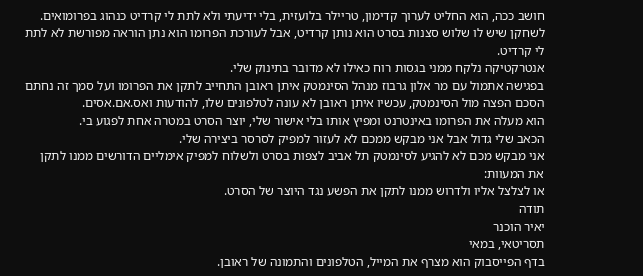חושב ככה, הוא החליט לערוך קדימון, טריילר בלועזית, בלי ידיעתי ולא לתת לי קרדיט כנהוג בפרומואים. לשחקן שיש לו שלוש סצנות בסרט הוא נותן קרדיט, אבל לעורכת הפרומו הוא נתן הוראה מפורשת לא לתת לי קרדיט.
אנטרקטיקה נלקח ממני בגסות רוח כאילו לא מדובר בתינוק שלי.
בפגישה אתמול עם מר אלון גרבוז מנהל הסינמטק איתן ראובן התחייב לתקן את הפרומו ועל סמך זה נחתם הסכם הפצה מול הסינמטק, עכשיו איתן ראובן לא עונה לטלפונים שלו, להודעות ואס.אם.אסים.
הוא מעלה את הפרומו באינטרנט ומפיץ אותו בלי אישור שלי, יוצר הסרט במטרה אחת לפגוע בי.
הכאב שלי גדול אבל אני מבקש ממכם לא לעזור למפיק לסרסר ביצירה שלי.
אני מבקש מכם לא להגיע לסינמטק תל אביב לצפות בסרט ולשלוח למפיק אימליים הדורשים ממנו לתקן את המעוות:
או לצלצל אליו ולדרוש ממנו לתקן את הפשע נגד היוצר של הסרט.
תודה
יאיר הוכנר
תסריטאי, במאי
בדף הפייסבוק הוא מצרף את המייל, הטלפונים והתמונה של ראובן.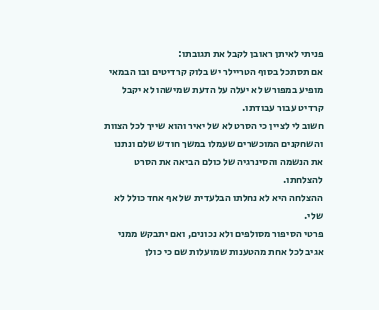פניתי לאיתן ראובן לקבל את תגובתו:
אם תסתכל בסוף הטריילר יש בלוק קרדיטים ובו הבמאי מופיע במפורש לא יעלה על הדעת שמישהו לא יקבל קרדיט עבור עבודתו.
חשוב לי לציין כי הסרט לא של יאיר והוא שייך לכל הצוות והשחקנים המוכשרים שעמלו במשך חודש שלם ונתנו את הנשמה והסינרגיה של כולם הביאה את הסרט להצלחתו.
ההצלחה היא לא נחלתו הבלעדית של אף אחד כולל לא שלי.
פרטי הסיפור מסולפים ולא נכונים, ואם יתבקש ממני אגיב לכל אחת מהטענות שמועלות שם כי כולן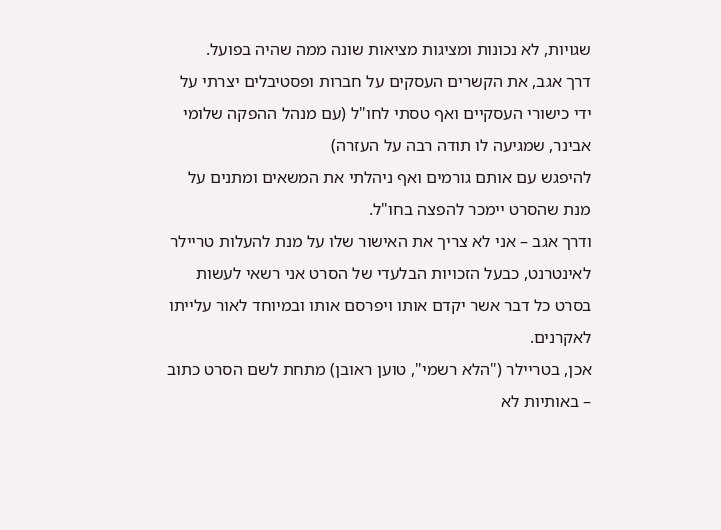שגויות, לא נכונות ומציגות מציאות שונה ממה שהיה בפועל.
דרך אגב, את הקשרים העסקים על חברות ופסטיבלים יצרתי על ידי כישורי העסקיים ואף טסתי לחו"ל (עם מנהל ההפקה שלומי אבינר, שמגיעה לו תודה רבה על העזרה)
להיפגש עם אותם גורמים ואף ניהלתי את המשאים ומתנים על מנת שהסרט יימכר להפצה בחו"ל.
ודרך אגב – אני לא צריך את האישור שלו על מנת להעלות טריילר לאינטרנט, כבעל הזכויות הבלעדי של הסרט אני רשאי לעשות בסרט כל דבר אשר יקדם אותו ויפרסם אותו ובמיוחד לאור עלייתו לאקרנים.
אכן, בטריילר ("הלא רשמי", טוען ראובן) מתחת לשם הסרט כתוב – באותיות לא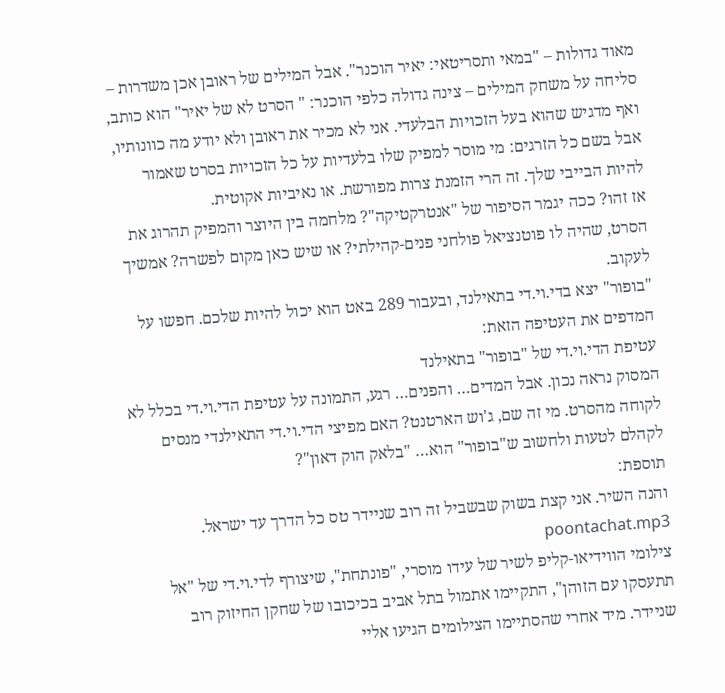מאוד גדולות – "במאי ותסריטאי: יאיר הוכנר". אבל המילים של ראובן אכן משדרות – סליחה על משחק המילים – צינה גדולה כלפי הוכנר: " הסרט לא של יאיר" הוא כותב, ואף מדגיש שהוא בעל הזכויות הבלעדי. אני לא מכיר את ראובן ולא יודע מה כוונותיו, אבל בשם כל הזרגים: מי מוסר למפיק שלו בלעדיות על כל הזכויות בסרט שאמור להיות הבייבי שלך. זה הרי הזמנת צרות מפורשת. או נאיביות אקוטית.
אז זהו? ככה יגמר הסיפור של "אנטרקטיקה"? מלחמה בין היוצר והמפיק תהרוג את הסרט, שהיה לו פוטנציאל פולחני פנים-קהילתי? או שיש כאן מקום לפשרה? אמשיך לעקוב.
"בופור" יצא בדי.וי.די בתאילנד, ובעבור 289 באט הוא יכול להיות שלכם. חפשו על המדפים את העטיפה הזאת:
עטיפת הדי.וי.די של "בופור" בתאילנד
המסוק נראה נכון. אבל המדים… והפנים… רגע, התמונה על עטיפת הדי.וי.די בכלל לא לקוחה מהסרט. מי זה שם, ג'וש הארטנט? האם מפיצי הדי.וי.די התאילנדי מנסים לקהלם לטעות ולחשוב ש"בופור" הוא… "בלאק הוק דאון"?
תוספת:
והנה השיר. אני קצת בשוק שבשביל זה רוב שניידר טס כל הדרך עד ישראל. poontachat.mp3
צילומי הווידיאו-קליפ לשיר של עידו מוסרי, "פונתחת", שיצורף לדי.וי.די של "אל תתעסקו עם הזוהן", התקיימו אתמול בתל אביב בכיכובו של שחקן החיזוק רוב שניידר. מיד אחרי שהסתיימו הצילומים הגיעו אליי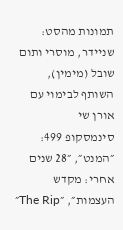תמונות מהסט:
שניידר, מוסרי ותום שובל (מימין), השותף לבימוי עם אורן שי
סינמסקופ 499: ״המנט״, ״28 שנים אחרי: מקדש העצמות״, ״The Rip״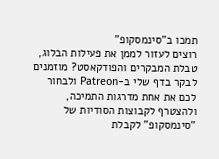תמכו ב"סינמסקופ"
רוצים לעזור לממן את פעילות הבלוג, טבלת המבקרים והפודקאסט? מוזמנים לבקר בדף שלי ב-Patreon ולבחור לכם את אחת מדרגות התמיכה, ולהצטרף לקבוצות הסודיות של "סינמסקופ" לקבלת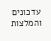עדכונים והמלצות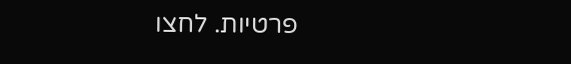פרטיות. לחצו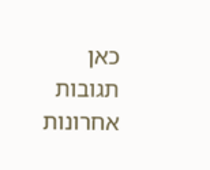כאן
תגובות אחרונות